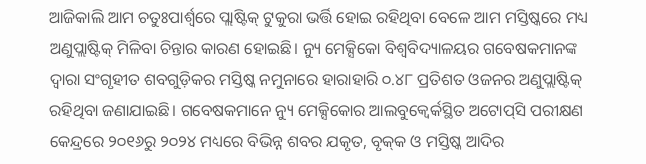ଆଜିକାଲି ଆମ ଚତୁଃପାର୍ଶ୍ବରେ ପ୍ଲାଷ୍ଟିକ୍‌ ଟୁକୁରା ଭର୍ତ୍ତି ହୋଇ ରହିଥିବା ବେଳେ ଆମ ମସ୍ତିଷ୍କରେ ମଧ୍ୟ ଅଣୁପ୍ଲାଷ୍ଟିକ୍‌ ମିଳିବା ଚିନ୍ତାର କାରଣ ହୋଇଛି। ନ୍ୟୁ ମେକ୍ସିକୋ ବିଶ୍ବବିଦ୍ୟାଳୟର ଗବେଷକମାନଙ୍କ ଦ୍ବାରା ସଂଗୃହୀତ ଶବଗୁଡ଼ିକର ମସ୍ତିଷ୍କ ନମୁନାରେ ହାରାହାରି ୦.୪୮ ପ୍ରତିଶତ ଓଜନର ଅଣୁପ୍ଲାଷ୍ଟିକ୍‌ ରହିଥିବା ଜଣାଯାଇଛି। ଗବେଷକମାନେ ନ୍ୟୁ ମେକ୍ସିକୋର ଆଲବୁକ୍ବେର୍କସ୍ଥିତ ଅଟୋପ୍‌ସି ପରୀକ୍ଷଣ କେନ୍ଦ୍ରରେ ୨୦୧୬ରୁ ୨୦୨୪ ମଧ୍ୟରେ ବିଭିନ୍ନ ଶବର ଯକୃତ, ବୃକ୍‌କ ଓ ମସ୍ତିଷ୍କ ଆଦିର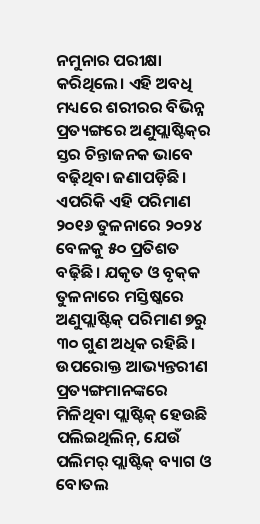ନମୁନାର ପରୀକ୍ଷା କରିଥିଲେ। ଏହି ଅବଧି ମଧ୍ୟରେ ଶରୀରର ବିଭିନ୍ନ ପ୍ରତ୍ୟଙ୍ଗରେ ଅଣୁପ୍ଲାଷ୍ଟିକ୍‌ର ସ୍ତର ଚିନ୍ତାଜନକ ଭାବେ ବଢ଼ିଥିବା ଜଣାପଡ଼ିଛି। ଏପରିକି ଏହି ପରିମାଣ ୨୦୧୬ ତୁଳନାରେ ୨୦୨୪ ବେଳକୁ ୫୦ ପ୍ରତିଶତ ବଢ଼ିଛି। ଯକୃତ ଓ ବୃକ୍‌କ ତୁଳନାରେ ମସ୍ତିଷ୍କରେ ଅଣୁପ୍ଲାଷ୍ଟିକ୍‌ ପରିମାଣ ୭ରୁ ୩୦ ଗୁଣ ଅଧିକ ରହିଛି। ଉପରୋକ୍ତ ଆଭ୍ୟନ୍ତରୀଣ ପ୍ରତ୍ୟଙ୍ଗମାନଙ୍କରେ ମିଳିଥିବା ପ୍ଲାଷ୍ଟିକ୍‌ ହେଉଛି ପଲିଇଥିଲିନ୍‌, ଯେଉଁ ପଲିମର୍‌ ପ୍ଲାଷ୍ଟିକ୍‌ ବ୍ୟାଗ ଓ ବୋତଲ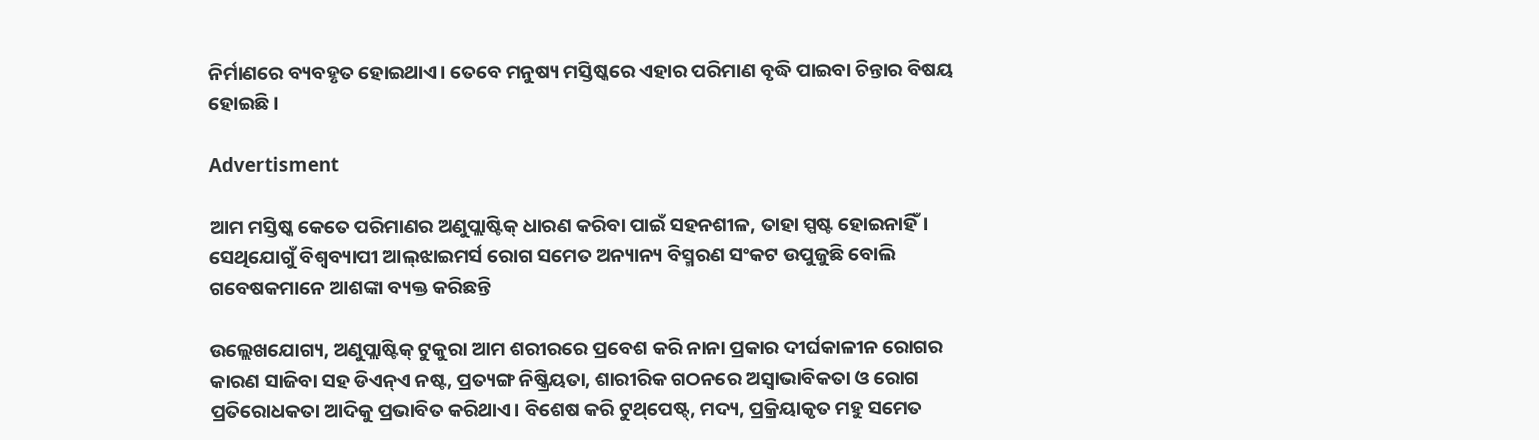ନିର୍ମାଣରେ ବ୍ୟବହୃତ ହୋଇଥାଏ। ତେବେ ମନୁଷ୍ୟ ମସ୍ତିଷ୍କରେ ଏହାର ପରିମାଣ ବୃଦ୍ଧି ପାଇବା ଚିନ୍ତାର ବିଷୟ ହୋଇଛି।

Advertisment

ଆମ ମସ୍ତିଷ୍କ କେତେ ପରିମାଣର ଅଣୁପ୍ଲାଷ୍ଟିକ୍‌ ଧାରଣ କରିବା ପାଇଁ ସହନଶୀଳ, ତାହା ସ୍ପଷ୍ଟ ହୋଇନାହିଁ। ସେଥିଯୋଗୁଁ ବିଶ୍ବବ୍ୟାପୀ ଆଲ୍‌ଝାଇମର୍ସ ରୋଗ ସମେତ ଅନ୍ୟାନ୍ୟ ବିସ୍ମରଣ ସଂକଟ ଉପୁଜୁଛି ବୋଲି ଗବେଷକମାନେ ଆଶଙ୍କା ବ୍ୟକ୍ତ କରିଛନ୍ତି

ଉଲ୍ଲେଖଯୋଗ୍ୟ, ଅଣୁପ୍ଲାଷ୍ଟିକ୍‌ ଟୁକୁରା ଆମ ଶରୀରରେ ପ୍ରବେଶ କରି ନାନା ପ୍ରକାର ଦୀର୍ଘକାଳୀନ ରୋଗର କାରଣ ସାଜିବା ସହ ଡିଏନ୍‌ଏ ନଷ୍ଟ, ପ୍ରତ୍ୟଙ୍ଗ ନିଷ୍କ୍ରିୟତା, ଶାରୀରିକ ଗଠନରେ ଅସ୍ବାଭାବିକତା ଓ ରୋଗ ପ୍ରତିରୋଧକତା ଆଦିକୁ ପ୍ରଭାବିତ କରିଥାଏ। ବିଶେଷ କରି ଟୁଥ୍‌ପେଷ୍ଟ୍‌, ମଦ୍ୟ, ପ୍ରକ୍ରିୟାକୃତ ମହୁ ସମେତ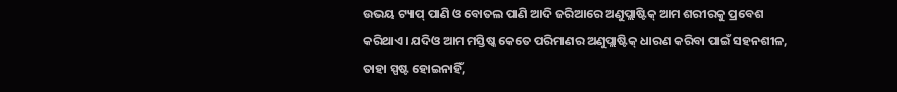ଉଭୟ ଟ୍ୟାପ୍‌ ପାଣି ଓ ବୋତଲ ପାଣି ଆଦି ଜରିଆରେ ଅଣୁପ୍ଲାଷ୍ଟିକ୍‌ ଆମ ଶରୀରକୁ ପ୍ରବେଶ କରିଥାଏ। ଯଦିଓ ଆମ ମସ୍ତିଷ୍କ କେତେ ପରିମାଣର ଅଣୁପ୍ଲାଷ୍ଟିକ୍‌ ଧାରଣ କରିବା ପାଇଁ ସହନଶୀଳ, ତାହା ସ୍ପଷ୍ଟ ହୋଇନାହିଁ,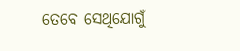ତେବେ ସେଥିଯୋଗୁଁ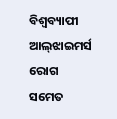ବିଶ୍ବବ୍ୟାପୀ ଆଲ୍‌ଝାଇମର୍ସ ରୋଗ ସମେତ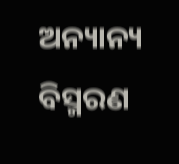ଅନ୍ୟାନ୍ୟ ବିସ୍ମରଣ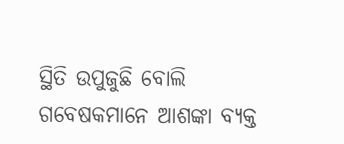ସ୍ଥିତି ଉପୁଜୁଛି ବୋଲି ଗବେଷକମାନେ ଆଶଙ୍କା ବ୍ୟକ୍ତ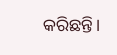କରିଛନ୍ତି।